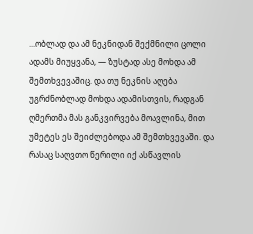...ობლად და ამ ნეკნიდან შექმნილი ცოლი ადამს მიუყვანა, — ზუსტად ასე მოხდა ამ შემთხვევაშიც. და თუ ნეკნის აღება უგრძნობლად მოხდა ადამისთვის, რადგან ღმერთმა მას განკვირვება მოავლინა, მით უმეტეს ეს შეიძლებოდა ამ შემთხვევაში. და რასაც საღვთო წერილი იქ ასწავლის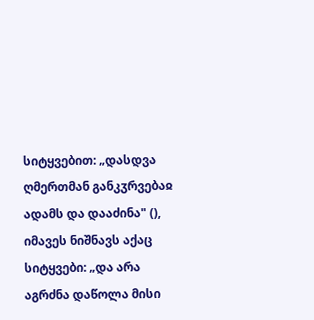სიტყვებით: „დასდვა ღმერთმან განკჳრვებაჲ ადამს და დააძინა" (), იმავეს ნიშნავს აქაც სიტყვები: „და არა აგრძნა დაწოლა მისი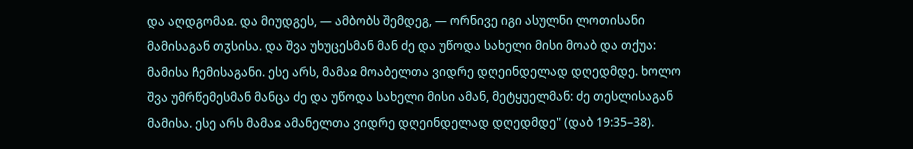და აღდგომაჲ. და მიუდგეს, — ამბობს შემდეგ, — ორნივე იგი ასულნი ლოთისანი მამისაგან თჳსისა. და შვა უხუცესმან მან ძე და უწოდა სახელი მისი მოაბ და თქუა: მამისა ჩემისაგანი. ესე არს, მამაჲ მოაბელთა ვიდრე დღეინდელად დღედმდე. ხოლო შვა უმრწემესმან მანცა ძე და უწოდა სახელი მისი ამან, მეტყუელმან: ძე თესლისაგან მამისა. ესე არს მამაჲ ამანელთა ვიდრე დღეინდელად დღედმდე" (დაბ 19:35–38).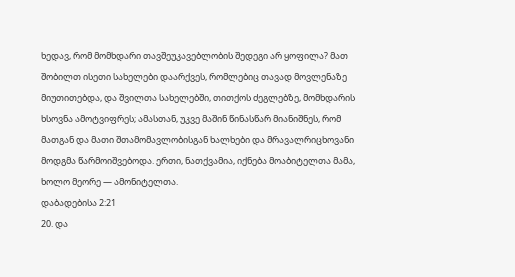ხედავ, რომ მომხდარი თავშეუკავებლობის შედეგი არ ყოფილა? მათ შობილთ ისეთი სახელები დაარქვეს, რომლებიც თავად მოვლენაზე მიუთითებდა, და შვილთა სახელებში, თითქოს ძეგლებზე, მომხდარის ხსოვნა ამოტვიფრეს; ამასთან, უკვე მაშინ წინასწარ მიანიშნეს, რომ მათგან და მათი შთამომავლობისგან ხალხები და მრავალრიცხოვანი მოდგმა წარმოიშვებოდა. ერთი, ნათქვამია, იქნება მოაბიტელთა მამა, ხოლო მეორე — ამონიტელთა.
დაბადებისა 2:21
20. და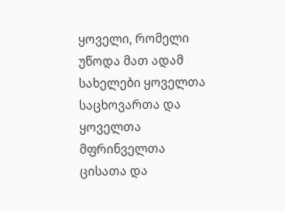ყოველი, რომელი უწოდა მათ ადამ სახელები ყოველთა საცხოვართა და ყოველთა მფრინველთა ცისათა და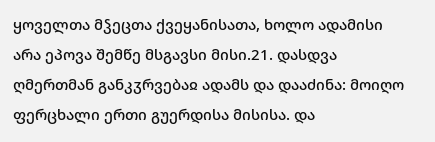ყოველთა მჴეცთა ქვეყანისათა, ხოლო ადამისი არა ეპოვა შემწე მსგავსი მისი.21. დასდვა ღმერთმან განკჳრვებაჲ ადამს და დააძინა: მოიღო ფერცხალი ერთი გუერდისა მისისა. და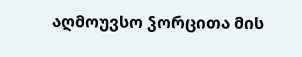აღმოუვსო ჴორცითა მის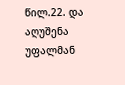წილ.22. და აღუშენა უფალმან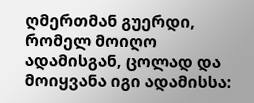ღმერთმან გუერდი, რომელ მოიღო ადამისგან, ცოლად და მოიყვანა იგი ადამისსა: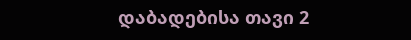დაბადებისა თავი 2